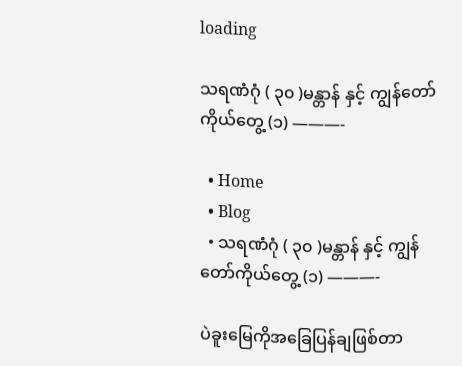loading

သရဏံဂုံ ( ၃၀ )မန္တာန် နှင့် ကျွန်တော်ကိုယ်တွေ့ (၁) ———-

  • Home
  • Blog
  • သရဏံဂုံ ( ၃၀ )မန္တာန် နှင့် ကျွန်တော်ကိုယ်တွေ့ (၁) ———-

ပဲခူးမြေကိုအခြေပြန်ချဖြစ်တာ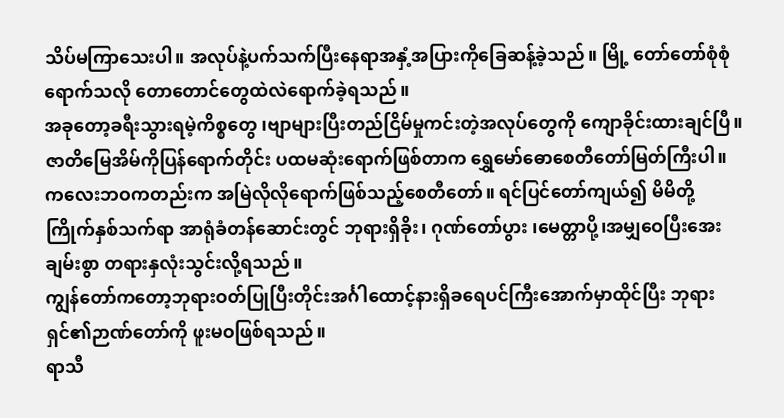သိပ်မကြာသေးပါ။ အလုပ်နဲ့ပက်သက်ပြီးနေရာအနှံ့အပြားကိုခြေဆန့်ခဲ့သည်။ မြို့ တော်တော်စုံစုံရောက်သလို တောတောင်တွေထဲလဲရောက်ခဲ့ရသည်။
အခုတော့ခရီးသွားရမဲ့ကိစ္စတွေ ၊ဗျာများပြီးတည်ငြိမ်မှုကင်းတဲ့အလုပ်တွေကို ကျောခိုင်းထားချင်ပြီ။
ဇာတိမြေအိမ်ကိုပြန်ရောက်တိုင်း ပထမဆုံးရောက်ဖြစ်တာက ရွှေမော်ဓောစေတီတော်မြတ်ကြီးပါ။
ကလေးဘဝကတည်းက အမြဲလိုလိုရောက်ဖြစ်သည့်စေတီတော်။ ရင်ပြင်တော်ကျယ်၍ မိမိတို့ကြိုက်နှစ်သက်ရာ အာရုံခံတန်ဆောင်းတွင် ဘုရားရှိခိုး၊ ဂုဏ်တော်ပွား ၊မေတ္တာပို့၊အမျှဝေပြီးအေးချမ်းစွာ တရားနှလုံးသွင်းလို့ရသည်။
ကျွန်တော်ကတော့ဘုရားဝတ်ပြုပြီးတိုင်းအင်္ဂါထောင့်နားရှိခရေပင်ကြီးအောက်မှာထိုင်ပြီး ဘုရားရှင်၏ဉာဏ်တော်ကို ဖူးမဝဖြစ်ရသည်။
ရာသီ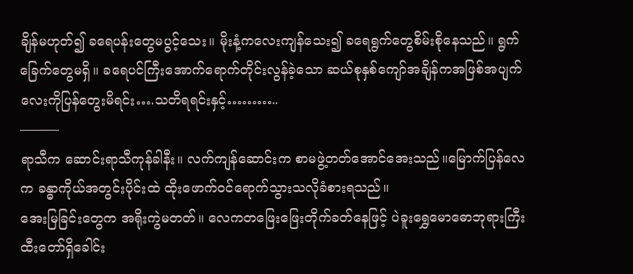ချိန်မဟုတ်၍ ခရေပန်းတွေမပွင့်သေး။ မိုးနံ့ကလေးကျန်သေး၍ ခရေရွက်တွေစိမ်းစိုနေသည်။ ရွက်ခြေက်တွေမရှိ။ ခရေပင်ကြီးအောက်ရောက်တိုင်းလွန်ခဲ့သော ဆယ်စုနှစ်ကျော်အချိန်ကအဖြစ်အပျက်လေးကိုပြန်တွေးမိရင်း….သတိရရင်းနှင့်………..
———
ရာသီက ဆောင်းရာသီကုန်ခါနီး။ လက်ကျန်ဆောင်းက စာမဖွဲ့တတ်အောင်အေးသည်။မြောက်ပြန်လေက ခန္ဓာကိုယ်အတွင်းပိုင်းထဲ ထိုးဖောက်ဝင်ရောက်သွားသလိုခံစားရသည်။
အေးမြခြင်းတွေက အရိုးကွဲမတတ်။ လေကတဖြေးဖြေးတိုက်ခတ်နေဖြင့် ပဲခူးရွှေမောဓောဘုရားကြီးထီးတော်ရှိခေါင်း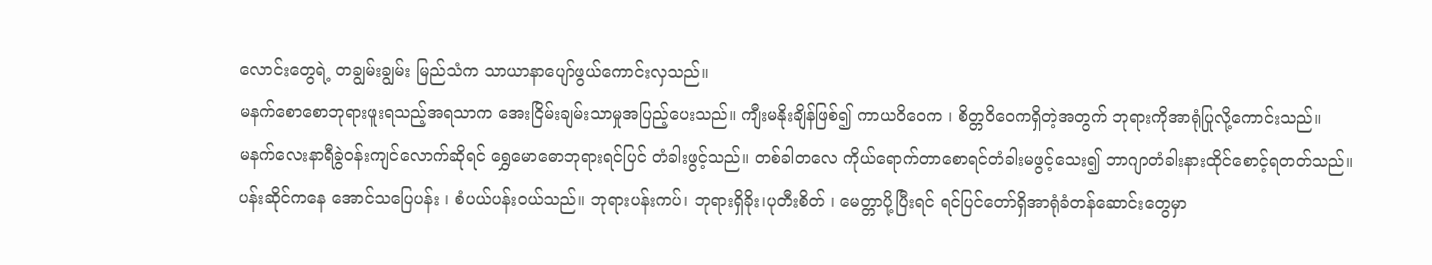လောင်းတွေရဲ့ တချွမ်းချွမ်း မြည်သံက သာယာနာပျော်ဖွယ်ကောင်းလှသည်။
မနက်စောစောဘုရားဖူးရသည့်အရသာက အေးငြိမ်းချမ်းသာမှုအပြည့်ပေးသည်။ ကျီးမနိုးချိန်ဖြစ်၍ ကာယဝိဝေက ၊ စိတ္တဝိဝေကရှိတဲ့အတွက် ဘုရားကိုအာရုံပြုလို့ကောင်းသည်။
မနက်လေးနာရီခွဲဝန်းကျင်လောက်ဆိုရင် ရွှေမောဓောဘုရားရင်ပြင် တံခါးဖွင့်သည်။ တစ်ခါတလေ ကိုယ်ရောက်တာစောရင်တံခါးမဖွင့်သေး၍ ဘာဂျာတံခါးနားထိုင်စောင့်ရတတ်သည်။
ပန်းဆိုင်ကနေ အောင်သပြေပန်း ၊ စံပယ်ပန်းဝယ်သည်။ ဘုရားပန်းကပ်၊ ဘုရားရှိခိုး၊ပုတီးစိတ် ၊ မေတ္တာပို့ပြီးရင် ရင်ပြင်တော်ရှိအာရုံခံတန်ဆောင်းတွေမှာ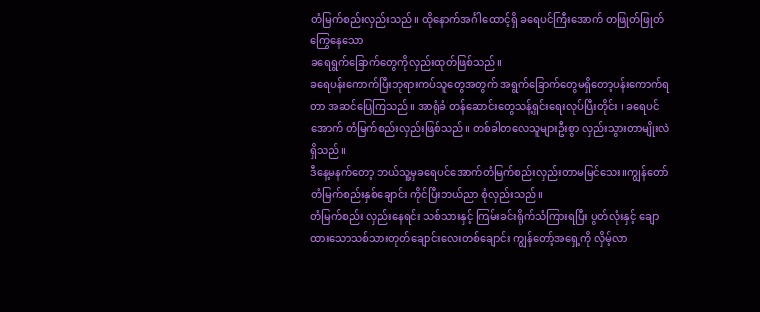တံမြက်စည်းလှည်းသည်။ ထိုနောက်အင်္ဂါထောင့်ရှိ ခရေပင်ကြီးအောက် တဖြုတ်ဖြုတ်ကြွေနေသော
ခရေရွက်ခြောက်တွေကိုလှည်းထုတ်ဖြစ်သည်။
ခရေပန်းကောက်ပြီးဘုရားကပ်သူတွေအတွက် အရွက်ခြောက်တွေမရှိတော့ပန်းကောက်ရတာ အဆင်ပြေကြသည်။ အာရုံခံ တန်ဆောင်းတွေသန့်ရှင်းရေးလုပ်ပြီးတိုင်း ၊ ခရေပင်အောက် တံမြက်စည်းလှည်းဖြစ်သည်။ တစ်ခါတလေသူများဦးစွာ လှည်းသွားတာမျိုးလဲရှိသည်။
ဒီနေ့မနက်တော့ ဘယ်သူ့မှခရေပင်အောက်တံမြက်စည်းလှည်းတာမမြင်သေး။ကျွန်တော်တံမြက်စည်းနှစ်ချောင်း ကိုင်ပြီးဘယ်ညာ စုံလှည်းသည်။
တံမြက်စည်း လှည်းနေရင်း သစ်သားနှင့် ကြမ်းခင်းရိုက်သံကြားရပြီး ပွတ်လုံးနှင့် ချောထားသောသစ်သားတုတ်ချောင်းလေးတစ်ချောင်း ကျွန်တော့်အရှေ့ကို လှိမ့်လာ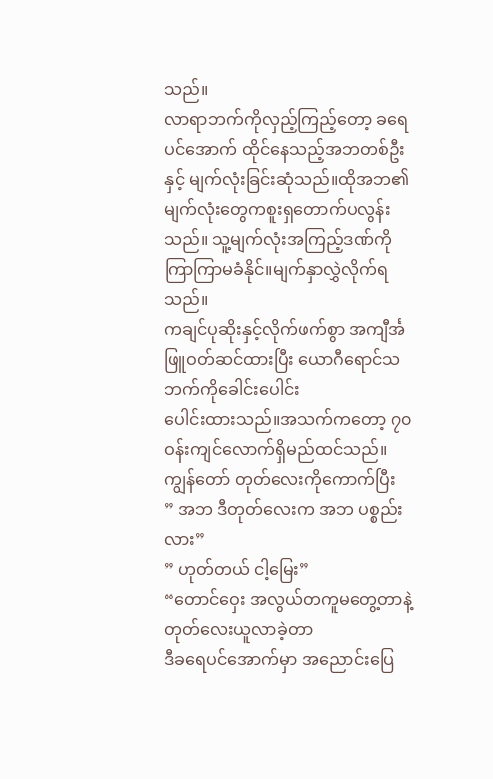သည်။
လာရာဘက်ကိုလှည့်ကြည့်တော့ ခရေပင်အောက် ထိုင်နေသည့်အဘတစ်ဦးနှင့် မျက်လုံးခြင်းဆုံသည်။ထိုအဘ၏မျက်လုံးတွေကစူးရှတောက်ပလွန်းသည်။ သူ့မျက်လုံးအကြည့်ဒဏ်ကိုကြာကြာမခံနိုင်။မျက်နှာလွှဲလိုက်ရသည်။
ကချင်ပုဆိုးနှင့်လိုက်ဖက်စွာ အကျီင်္အဖြူဝတ်ဆင်ထားပြီး ယောဂီရောင်သဘက်ကိုခေါင်းပေါင်း
ပေါင်းထားသည်။အသက်ကတော့ ၇၀ ဝန်းကျင်လောက်ရှိမည်ထင်သည်။
ကျွန်တော် တုတ်လေးကိုကောက်ပြီး
” အဘ ဒီတုတ်လေးက အဘ ပစ္စည်းလား”
” ဟုတ်တယ် ငါ့မြေး”
“တောင်ဝှေး အလွယ်တကူမတွေ့တာနဲ့ တုတ်လေးယူလာခဲ့တာ
ဒီခရေပင်အောက်မှာ အညောင်းပြေ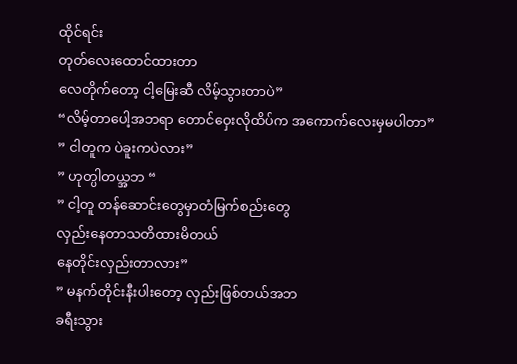ထိုင်ရင်း
တုတ်လေးထောင်ထားတာ
လေတိုက်တော့ ငါ့မြေးဆီ လိမ့်သွားတာပဲ”
“လိမ့်တာပေါ့အဘရာ တောင်ဝှေးလိုထိပ်က အကောက်လေးမှမပါတာ”
” ငါတူက ပဲခူးကပဲလား”
” ဟုတ္ပါတယ္အဘ “
” ငါ့တူ တန်ဆောင်းတွေမှာတံမြက်စည်းတွေ
လှည်းနေတာသတိထားမိတယ်
နေတိုင်းလှည်းတာလား”
” မနက်တိုင်းနီးပါးတော့ လှည်းဖြစ်တယ်အဘ
ခရီးသွား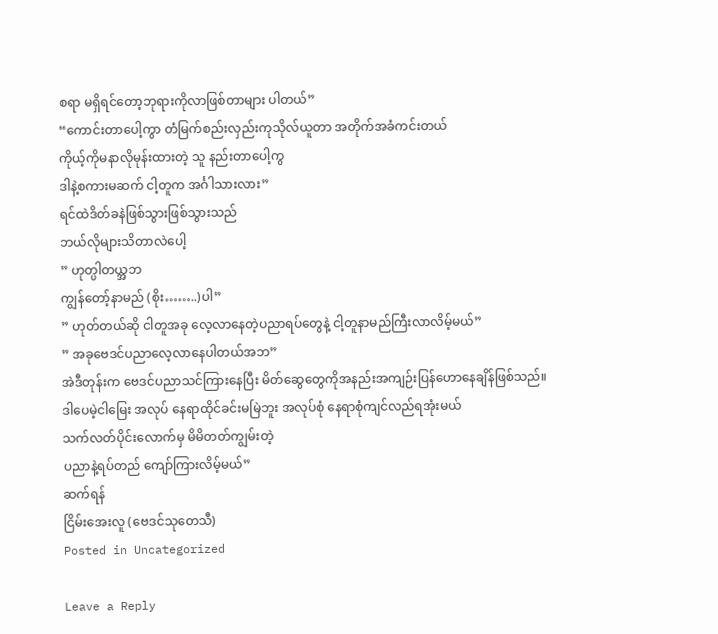စရာ မရှိရင်တော့ဘုရားကိုလာဖြစ်တာများ ပါတယ်”
“ကောင်းတာပေါ့ကွာ တံမြက်စည်းလှည်းကုသိုလ်ယူတာ အတိုက်အခံကင်းတယ်
ကိုယ့်ကိုမနာလိုမုန်းထားတဲ့ သူ နည်းတာပေါ့ကွ
ဒါနဲ့စကားမဆက် ငါ့တူက အင်္ဂါသားလား”
ရင်ထဲဒိတ်ခနဲဖြစ်သွားဖြစ်သွားသည်
ဘယ်လိုများသိတာလဲပေါ့
” ဟုတ္ပါတယ္အဘ
ကျွန်တော့်နာမည် (စိုး……..)ပါ”
” ဟုတ်တယ်ဆို ငါတူအခု လေ့လာနေတဲ့ပညာရပ်တွေနဲ့ ငါ့တူနာမည်ကြီးလာလိမ့်မယ်”
” အခုဗေဒင်ပညာလေ့လာနေပါတယ်အဘ”
အဲဒီတုန်းက ဗေဒင်ပညာသင်ကြားနေပြီး မိတ်ဆွေတွေကိုအနည်းအကျဉ်းပြန်ဟောနေချိန်ဖြစ်သည်။
ဒါပေမဲ့ငါမြေး အလုပ် နေရာထိုင်ခင်းမမြဲဘူး အလုပ်စုံ နေရာစုံကျင်လည်ရအုံးမယ်
သက်လတ်ပိုင်းလောက်မှ မိမိတတ်ကျွမ်းတဲ့
ပညာနဲ့ရပ်တည် ကျော်ကြားလိမ့်မယ်”
ဆက်ရန်
ငြိမ်းအေးလူ (ဗေဒင်သုတေသီ)
Posted in Uncategorized

Leave a Reply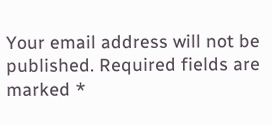Your email address will not be published. Required fields are marked *